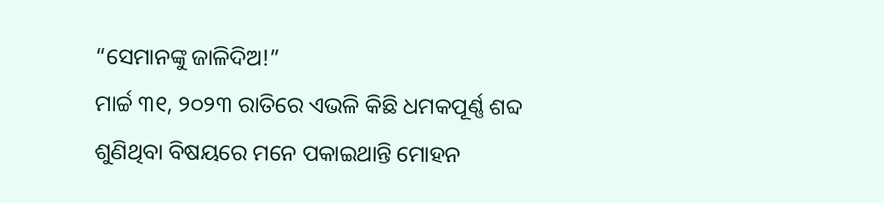“ସେମାନଙ୍କୁ ଜାଳିଦିଅ!”
ମାର୍ଚ୍ଚ ୩୧, ୨୦୨୩ ରାତିରେ ଏଭଳି କିଛି ଧମକପୂର୍ଣ୍ଣ ଶବ୍ଦ ଶୁଣିଥିବା ବିଷୟରେ ମନେ ପକାଇଥାନ୍ତି ମୋହନ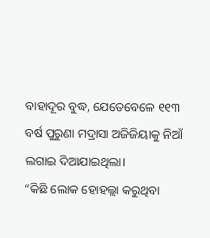ବାହାଦୂର ବୁଦ୍ଧ, ଯେତେବେଳେ ୧୧୩ ବର୍ଷ ପୁରୁଣା ମଦ୍ରାସା ଅଜିଜିୟାକୁ ନିଆଁ ଲଗାଇ ଦିଆଯାଇଥିଲା।
“କିଛି ଲୋକ ହୋହଲ୍ଲା କରୁଥିବା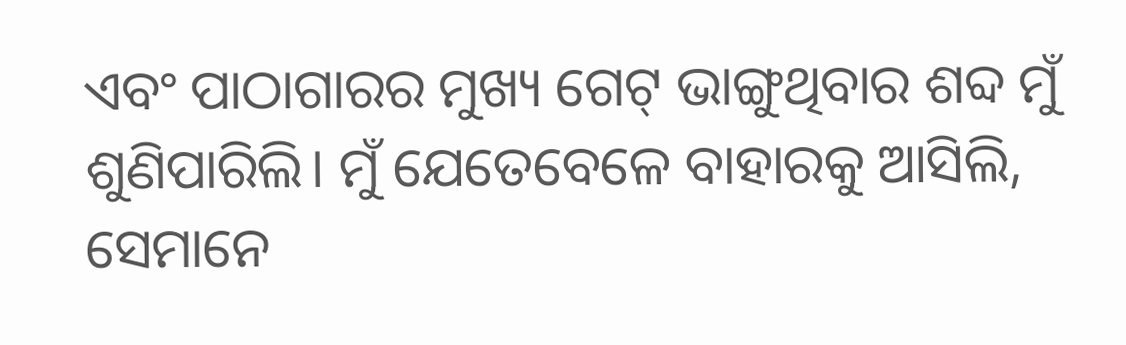ଏବଂ ପାଠାଗାରର ମୁଖ୍ୟ ଗେଟ୍ ଭାଙ୍ଗୁଥିବାର ଶବ୍ଦ ମୁଁ ଶୁଣିପାରିଲି। ମୁଁ ଯେତେବେଳେ ବାହାରକୁ ଆସିଲି, ସେମାନେ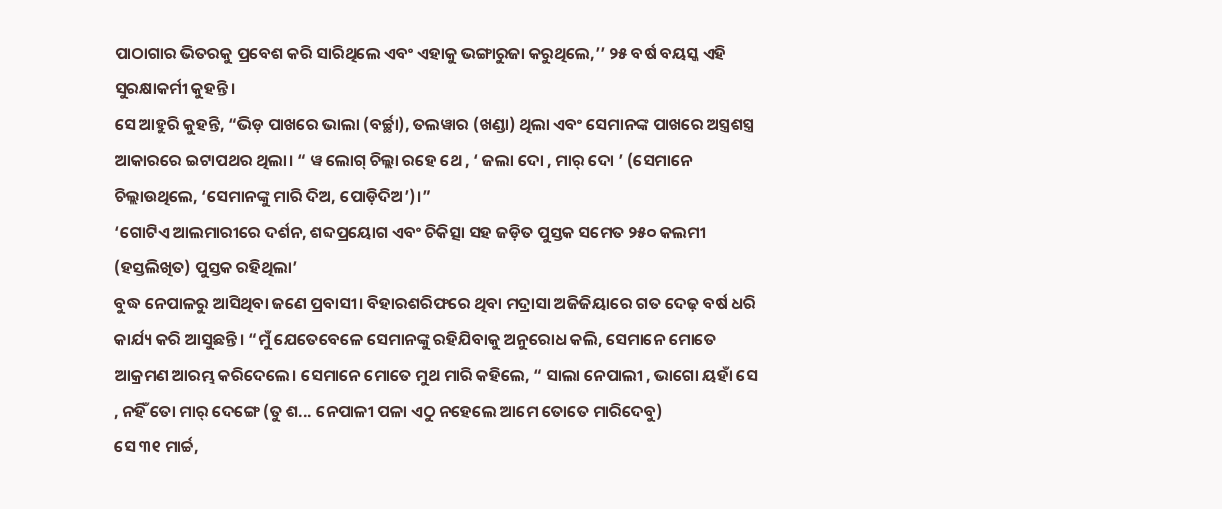ପାଠାଗାର ଭିତରକୁ ପ୍ରବେଶ କରି ସାରିଥିଲେ ଏବଂ ଏହାକୁ ଭଙ୍ଗାରୁଜା କରୁଥିଲେ,’’ ୨୫ ବର୍ଷ ବୟସ୍କ ଏହି ସୁରକ୍ଷାକର୍ମୀ କୁହନ୍ତି।
ସେ ଆହୁରି କୁହନ୍ତି, “ଭିଡ଼ ପାଖରେ ଭାଲା (ବର୍ଚ୍ଛା), ତଲୱାର (ଖଣ୍ଡା) ଥିଲା ଏବଂ ସେମାନଙ୍କ ପାଖରେ ଅସ୍ତ୍ରଶସ୍ତ୍ର ଆକାରରେ ଇଟାପଥର ଥିଲା। “ ୱ ଲୋଗ୍ ଚିଲ୍ଲା ରହେ ଥେ , ‘ ଜଲା ଦୋ , ମାର୍ ଦୋ ’ (ସେମାନେ ଚିଲ୍ଲାଉଥିଲେ, ‘ସେମାନଙ୍କୁ ମାରି ଦିଅ, ପୋଡ଼ିଦିଅ’)।”
‘ଗୋଟିଏ ଆଲମାରୀରେ ଦର୍ଶନ, ଶବ୍ଦପ୍ରୟୋଗ ଏବଂ ଚିକିତ୍ସା ସହ ଜଡ଼ିତ ପୁସ୍ତକ ସମେତ ୨୫୦ କଲମୀ (ହସ୍ତଲିଖିତ) ପୁସ୍ତକ ରହିଥିଲା’
ବୁଦ୍ଧ ନେପାଳରୁ ଆସିଥିବା ଜଣେ ପ୍ରବାସୀ। ବିହାରଶରିଫରେ ଥିବା ମଦ୍ରାସା ଅଜିଜିୟାରେ ଗତ ଦେଢ଼ ବର୍ଷ ଧରି କାର୍ଯ୍ୟ କରି ଆସୁଛନ୍ତି। “ମୁଁ ଯେତେବେଳେ ସେମାନଙ୍କୁ ରହିଯିବାକୁ ଅନୁରୋଧ କଲି, ସେମାନେ ମୋତେ ଆକ୍ରମଣ ଆରମ୍ଭ କରିଦେଲେ। ସେମାନେ ମୋତେ ମୁଥ ମାରି କହିଲେ, “ ସାଲା ନେପାଲୀ , ଭାଗୋ ୟହାଁ ସେ , ନହିଁ ତୋ ମାର୍ ଦେଙ୍ଗେ (ତୁ ଶ... ନେପାଳୀ ପଳା ଏଠୁ ନହେଲେ ଆମେ ତୋତେ ମାରିଦେବୁ)
ସେ ୩୧ ମାର୍ଚ୍ଚ,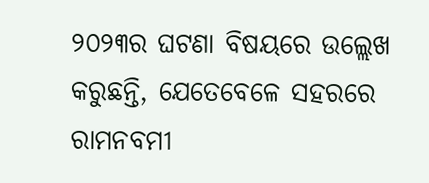୨୦୨୩ର ଘଟଣା ବିଷୟରେ ଉଲ୍ଲେଖ କରୁଛନ୍ତି, ଯେତେବେଳେ ସହରରେ ରାମନବମୀ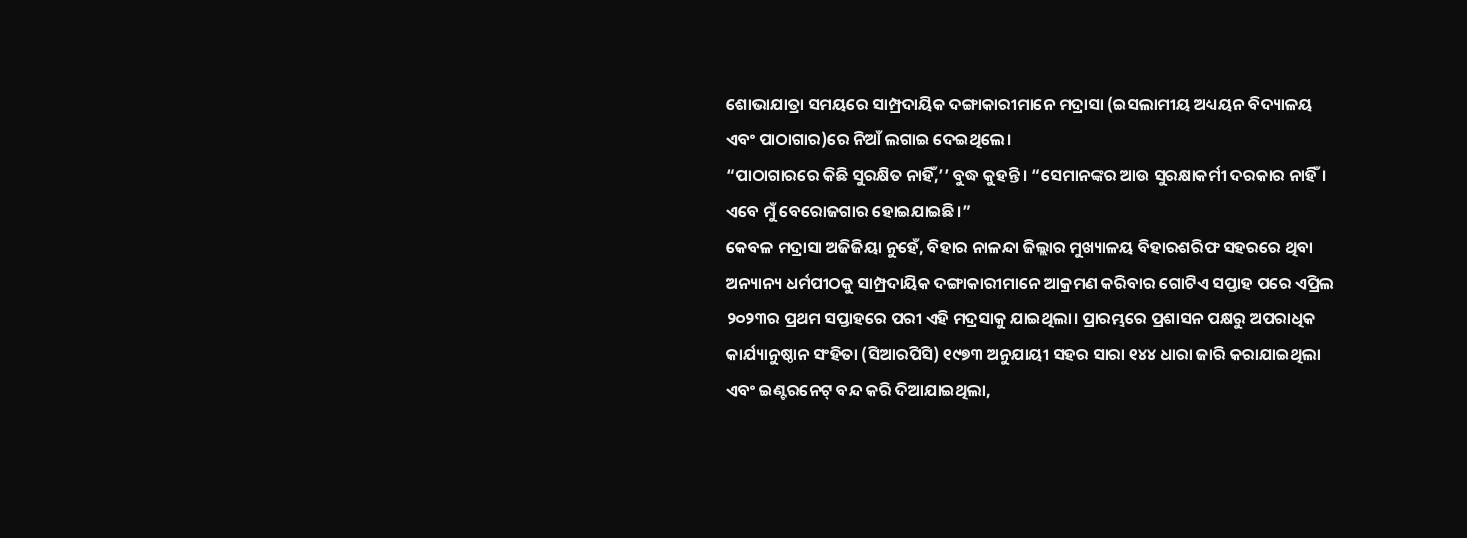ଶୋଭାଯାତ୍ରା ସମୟରେ ସାମ୍ପ୍ରଦାୟିକ ଦଙ୍ଗାକାରୀମାନେ ମଦ୍ରାସା (ଇସଲାମୀୟ ଅଧ୍ୟୟନ ବିଦ୍ୟାଳୟ ଏବଂ ପାଠାଗାର)ରେ ନିଆଁ ଲଗାଇ ଦେଇଥିଲେ।
“ପାଠାଗାରରେ କିଛି ସୁରକ୍ଷିତ ନାହିଁ,’’ ବୁଦ୍ଧ କୁହନ୍ତି। “ସେମାନଙ୍କର ଆଉ ସୁରକ୍ଷାକର୍ମୀ ଦରକାର ନାହିଁ। ଏବେ ମୁଁ ବେରୋଜଗାର ହୋଇଯାଇଛି।”
କେବଳ ମଦ୍ରାସା ଅଜିଜିୟା ନୁହେଁ, ବିହାର ନାଳନ୍ଦା ଜିଲ୍ଲାର ମୁଖ୍ୟାଳୟ ବିହାରଶରିଫ ସହରରେ ଥିବା ଅନ୍ୟାନ୍ୟ ଧର୍ମପୀଠକୁ ସାମ୍ପ୍ରଦାୟିକ ଦଙ୍ଗାକାରୀମାନେ ଆକ୍ରମଣ କରିବାର ଗୋଟିଏ ସପ୍ତାହ ପରେ ଏପ୍ରିଲ ୨୦୨୩ର ପ୍ରଥମ ସପ୍ତାହରେ ପରୀ ଏହି ମଦ୍ରସାକୁ ଯାଇଥିଲା। ପ୍ରାରମ୍ଭରେ ପ୍ରଶାସନ ପକ୍ଷରୁ ଅପରାଧିକ କାର୍ଯ୍ୟାନୁଷ୍ଠାନ ସଂହିତା (ସିଆରପିସି) ୧୯୭୩ ଅନୁଯାୟୀ ସହର ସାରା ୧୪୪ ଧାରା ଜାରି କରାଯାଇଥିଲା ଏବଂ ଇଣ୍ଟରନେଟ୍ ବନ୍ଦ କରି ଦିଆଯାଇଥିଲା,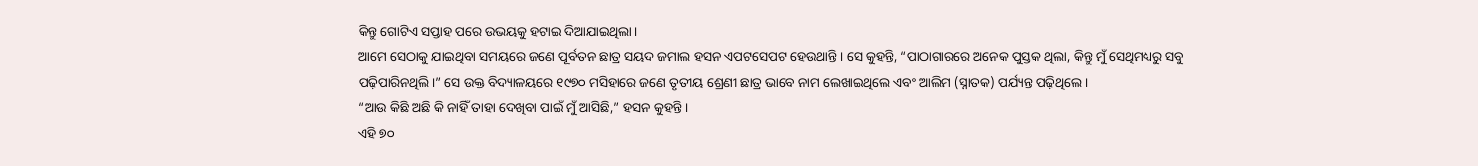କିନ୍ତୁ ଗୋଟିଏ ସପ୍ତାହ ପରେ ଉଭୟକୁ ହଟାଇ ଦିଆଯାଇଥିଲା।
ଆମେ ସେଠାକୁ ଯାଇଥିବା ସମୟରେ ଜଣେ ପୂର୍ବତନ ଛାତ୍ର ସୟଦ ଜମାଲ ହସନ ଏପଟସେପଟ ହେଉଥାନ୍ତି। ସେ କୁହନ୍ତି, “ପାଠାଗାରରେ ଅନେକ ପୁସ୍ତକ ଥିଲା, କିନ୍ତୁ ମୁଁ ସେଥିମଧ୍ୟରୁ ସବୁ ପଢ଼ିପାରିନଥିଲି।” ସେ ଉକ୍ତ ବିଦ୍ୟାଳୟରେ ୧୯୭୦ ମସିହାରେ ଜଣେ ତୃତୀୟ ଶ୍ରେଣୀ ଛାତ୍ର ଭାବେ ନାମ ଲେଖାଇଥିଲେ ଏବଂ ଆଲିମ (ସ୍ନାତକ) ପର୍ଯ୍ୟନ୍ତ ପଢ଼ିଥିଲେ।
“ଆଉ କିଛି ଅଛି କି ନାହିଁ ତାହା ଦେଖିବା ପାଇଁ ମୁଁ ଆସିଛି,” ହସନ କୁହନ୍ତି।
ଏହି ୭୦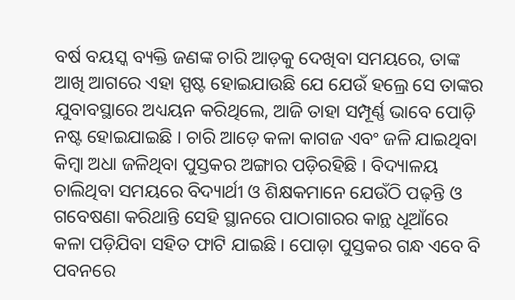ବର୍ଷ ବୟସ୍କ ବ୍ୟକ୍ତି ଜଣଙ୍କ ଚାରି ଆଡ଼କୁ ଦେଖିବା ସମୟରେ, ତାଙ୍କ ଆଖି ଆଗରେ ଏହା ସ୍ପଷ୍ଟ ହୋଇଯାଉଛି ଯେ ଯେଉଁ ହଲ୍ରେ ସେ ତାଙ୍କର ଯୁବାବସ୍ଥାରେ ଅଧ୍ୟୟନ କରିଥିଲେ, ଆଜି ତାହା ସମ୍ପୂର୍ଣ୍ଣ ଭାବେ ପୋଡ଼ି ନଷ୍ଟ ହୋଇଯାଇଛି । ଚାରି ଆଡ଼େ କଳା କାଗଜ ଏବଂ ଜଳି ଯାଇଥିବା କିମ୍ବା ଅଧା ଜଳିଥିବା ପୁସ୍ତକର ଅଙ୍ଗାର ପଡ଼ିରହିଛି । ବିଦ୍ୟାଳୟ ଚାଲିଥିବା ସମୟରେ ବିଦ୍ୟାର୍ଥୀ ଓ ଶିକ୍ଷକମାନେ ଯେଉଁଠି ପଢ଼ନ୍ତି ଓ ଗବେଷଣା କରିଥାନ୍ତି ସେହି ସ୍ଥାନରେ ପାଠାଗାରର କାନ୍ଥ ଧୂଆଁରେ କଳା ପଡ଼ିଯିବା ସହିତ ଫାଟି ଯାଇଛି । ପୋଡ଼ା ପୁସ୍ତକର ଗନ୍ଧ ଏବେ ବି ପବନରେ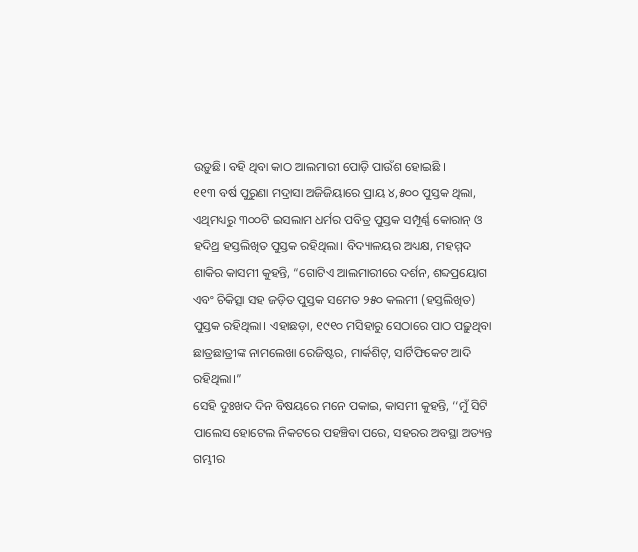ଉଡ଼ୁଛି। ବହି ଥିବା କାଠ ଆଲମାରୀ ପୋଡ଼ି ପାଉଁଶ ହୋଇଛି ।
୧୧୩ ବର୍ଷ ପୁରୁଣା ମଦ୍ରାସା ଅଜିଜିୟାରେ ପ୍ରାୟ ୪,୫୦୦ ପୁସ୍ତକ ଥିଲା, ଏଥିମଧ୍ୟରୁ ୩୦୦ଟି ଇସଲାମ ଧର୍ମର ପବିତ୍ର ପୁସ୍ତକ ସମ୍ପୂର୍ଣ୍ଣ କୋରାନ୍ ଓ ହଦିଥ୍ର ହସ୍ତଲିଖିତ ପୁସ୍ତକ ରହିଥିଲା। ବିଦ୍ୟାଳୟର ଅଧ୍ୟକ୍ଷ, ମହମ୍ମଦ ଶାକିର କାସମୀ କୁହନ୍ତି, “ଗୋଟିଏ ଆଲମାରୀରେ ଦର୍ଶନ, ଶବ୍ଦପ୍ରୟୋଗ ଏବଂ ଚିକିତ୍ସା ସହ ଜଡ଼ିତ ପୁସ୍ତକ ସମେତ ୨୫୦ କଲମୀ (ହସ୍ତଲିଖିତ) ପୁସ୍ତକ ରହିଥିଲା। ଏହାଛଡ଼ା, ୧୯୧୦ ମସିହାରୁ ସେଠାରେ ପାଠ ପଢ଼ୁଥିବା ଛାତ୍ରଛାତ୍ରୀଙ୍କ ନାମଲେଖା ରେଜିଷ୍ଟର, ମାର୍କଶିଟ୍, ସାର୍ଟିଫିକେଟ ଆଦି ରହିଥିଲା।”
ସେହି ଦୁଃଖଦ ଦିନ ବିଷୟରେ ମନେ ପକାଇ, କାସମୀ କୁହନ୍ତି, ‘‘ମୁଁ ସିଟି ପାଲେସ ହୋଟେଲ ନିକଟରେ ପହଞ୍ଚିବା ପରେ, ସହରର ଅବସ୍ଥା ଅତ୍ୟନ୍ତ ଗମ୍ଭୀର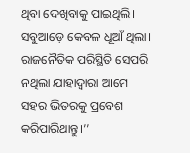ଥିବା ଦେଖିବାକୁ ପାଇଥିଲି। ସବୁଆଡ଼େ କେବଳ ଧୂଆଁ ଥିଲା। ରାଜନୈତିକ ପରିସ୍ଥିତି ସେପରି ନଥିଲା ଯାହାଦ୍ୱାରା ଆମେ ସହର ଭିତରକୁ ପ୍ରବେଶ କରିପାରିଥାନ୍ତୁ।’’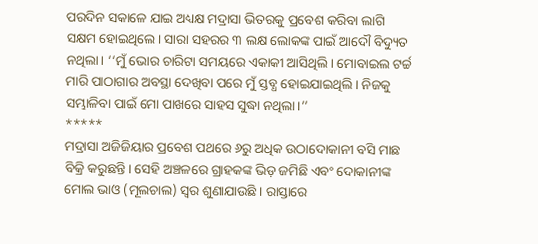ପରଦିନ ସକାଳେ ଯାଇ ଅଧ୍ୟକ୍ଷ ମଦ୍ରାସା ଭିତରକୁ ପ୍ରବେଶ କରିବା ଲାଗି ସକ୍ଷମ ହୋଇଥିଲେ। ସାରା ସହରର ୩ ଲକ୍ଷ ଲୋକଙ୍କ ପାଇଁ ଆଦୌ ବିଦ୍ୟୁତ ନଥିଲା। ‘‘ମୁଁ ଭୋର ଚାରିଟା ସମୟରେ ଏକାକୀ ଆସିଥିଲି। ମୋବାଇଲ ଟର୍ଚ୍ଚ ମାରି ପାଠାଗାର ଅବସ୍ଥା ଦେଖିବା ପରେ ମୁଁ ସ୍ତବ୍ଧ ହୋଇଯାଇଥିଲି। ନିଜକୁ ସମ୍ଭାଳିବା ପାଇଁ ମୋ ପାଖରେ ସାହସ ସୁଦ୍ଧା ନଥିଲା।’’
*****
ମଦ୍ରାସା ଅଜିଜିୟାର ପ୍ରବେଶ ପଥରେ ୬ରୁ ଅଧିକ ଉଠାଦୋକାନୀ ବସି ମାଛ ବିକ୍ରି କରୁଛନ୍ତି। ସେହି ଅଞ୍ଚଳରେ ଗ୍ରାହକଙ୍କ ଭିଡ଼ ଜମିଛି ଏବଂ ଦୋକାନୀଙ୍କ ମୋଲ ଭାଓ (ମୂଲଚାଲ) ସ୍ୱର ଶୁଣାଯାଉଛି । ରାସ୍ତାରେ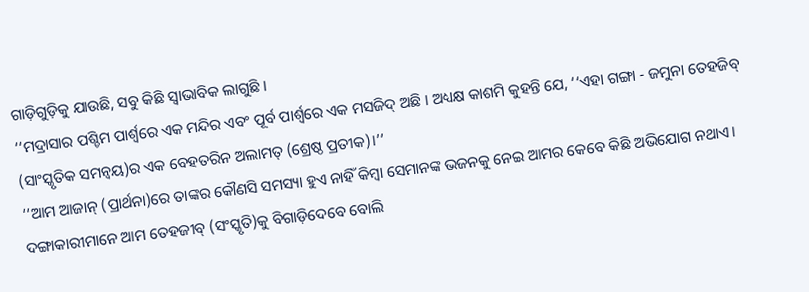ଗାଡ଼ିଗୁଡ଼ିକୁ ଯାଉଛି, ସବୁ କିଛି ସ୍ୱାଭାବିକ ଲାଗୁଛି ।
‘‘ମଦ୍ରାସାର ପଶ୍ଚିମ ପାର୍ଶ୍ୱରେ ଏକ ମନ୍ଦିର ଏବଂ ପୂର୍ବ ପାର୍ଶ୍ୱରେ ଏକ ମସଜିଦ୍ ଅଛି । ଅଧ୍ୟକ୍ଷ କାଶମି କୁହନ୍ତି ଯେ, ‘‘ଏହା ଗଙ୍ଗା - ଜମୁନା ତେହଜିବ୍ (ସାଂସ୍କୃତିକ ସମନ୍ୱୟ)ର ଏକ ବେହତରିନ ଅଲାମତ୍ (ଶ୍ରେଷ୍ଠ ପ୍ରତୀକ)।’’
‘‘ଆମ ଆଜାନ୍ (ପ୍ରାର୍ଥନା)ରେ ତାଙ୍କର କୌଣସି ସମସ୍ୟା ହୁଏ ନାହିଁ କିମ୍ବା ସେମାନଙ୍କ ଭଜନକୁ ନେଇ ଆମର କେବେ କିଛି ଅଭିଯୋଗ ନଥାଏ। ଦଙ୍ଗାକାରୀମାନେ ଆମ ତେହଜୀବ୍ (ସଂସ୍କୃତି)କୁ ବିଗାଡ଼ିଦେବେ ବୋଲି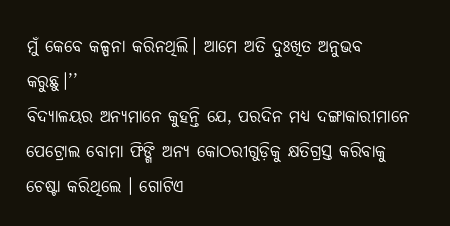ମୁଁ କେବେ କଳ୍ପନା କରିନଥିଲି। ଆମେ ଅତି ଦୁଃଖିତ ଅନୁଭବ କରୁଛୁ।’’
ବିଦ୍ୟାଳୟର ଅନ୍ୟମାନେ କୁହନ୍ତି ଯେ, ପରଦିନ ମଧ୍ୟ ଦଙ୍ଗାକାରୀମାନେ ପେଟ୍ରୋଲ ବୋମା ଫିଙ୍ଗି ଅନ୍ୟ କୋଠରୀଗୁଡ଼ିକୁ କ୍ଷତିଗ୍ରସ୍ତ କରିବାକୁ ଚେଷ୍ଟା କରିଥିଲେ । ଗୋଟିଏ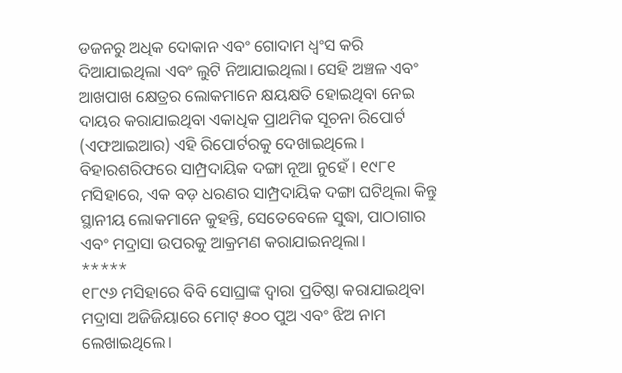ଡଜନରୁ ଅଧିକ ଦୋକାନ ଏବଂ ଗୋଦାମ ଧ୍ୱଂସ କରି ଦିଆଯାଇଥିଲା ଏବଂ ଲୁଟି ନିଆଯାଇଥିଲା। ସେହି ଅଞ୍ଚଳ ଏବଂ ଆଖପାଖ କ୍ଷେତ୍ରର ଲୋକମାନେ କ୍ଷୟକ୍ଷତି ହୋଇଥିବା ନେଇ ଦାୟର କରାଯାଇଥିବା ଏକାଧିକ ପ୍ରାଥମିକ ସୂଚନା ରିପୋର୍ଟ (ଏଫଆଇଆର) ଏହି ରିପୋର୍ଟରକୁ ଦେଖାଇଥିଲେ ।
ବିହାରଶରିଫରେ ସାମ୍ପ୍ରଦାୟିକ ଦଙ୍ଗା ନୂଆ ନୁହେଁ । ୧୯୮୧ ମସିହାରେ, ଏକ ବଡ଼ ଧରଣର ସାମ୍ପ୍ରଦାୟିକ ଦଙ୍ଗା ଘଟିଥିଲା କିନ୍ତୁ ସ୍ଥାନୀୟ ଲୋକମାନେ କୁହନ୍ତି, ସେତେବେଳେ ସୁଦ୍ଧା, ପାଠାଗାର ଏବଂ ମଦ୍ରାସା ଉପରକୁ ଆକ୍ରମଣ କରାଯାଇନଥିଲା।
*****
୧୮୯୬ ମସିହାରେ ବିବି ସୋଘ୍ରାଙ୍କ ଦ୍ୱାରା ପ୍ରତିଷ୍ଠା କରାଯାଇଥିବା ମଦ୍ରାସା ଅଜିଜିୟାରେ ମୋଟ୍ ୫୦୦ ପୁଅ ଏବଂ ଝିଅ ନାମ ଲେଖାଇଥିଲେ।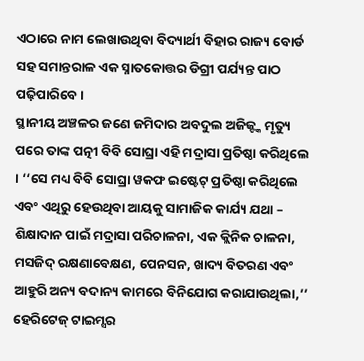ଏଠାରେ ନାମ ଲେଖାଉଥିବା ବିଦ୍ୟାର୍ଥୀ ବିହାର ରାଜ୍ୟ ବୋର୍ଡ ସହ ସମାନ୍ତରାଳ ଏକ ସ୍ନାତକୋତ୍ତର ଡିଗ୍ରୀ ପର୍ଯ୍ୟନ୍ତ ପାଠ ପଢ଼ିପାରିବେ ।
ସ୍ଥାନୀୟ ଅଞ୍ଚଳର ଜଣେ ଜମିଦାର ଅବଦୁଲ ଅଜିଜ୍ଙ୍କ ମୃତ୍ୟୁ ପରେ ତାଙ୍କ ପତ୍ନୀ ବିବି ସୋଘ୍ରା ଏହି ମଦ୍ରାସା ପ୍ରତିଷ୍ଠା କରିଥିଲେ । ‘‘ସେ ମଧ୍ୟ ବିବି ସୋଘ୍ରା ୱକଫ ଇଷ୍ଟେଟ୍ ପ୍ରତିଷ୍ଠା କରିଥିଲେ ଏବଂ ଏଥିରୁ ହେଉଥିବା ଆୟକୁ ସାମାଜିକ କାର୍ଯ୍ୟ ଯଥା – ଶିକ୍ଷାଦାନ ପାଇଁ ମଦ୍ରାସା ପରିଚାଳନା, ଏକ କ୍ଲିନିକ ଚାଳନା, ମସଜିଦ୍ ରକ୍ଷଣାବେକ୍ଷଣ, ପେନସନ, ଖାଦ୍ୟ ବିତରଣ ଏବଂ ଆହୁରି ଅନ୍ୟ ବଦାନ୍ୟ କାମରେ ବିନିଯୋଗ କରାଯାଉଥିଲା,’’ ହେରିଟେଜ୍ ଟାଇମ୍ସର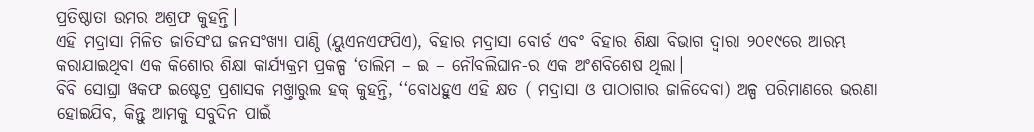ପ୍ରତିଷ୍ଠାତା ଉମର ଅଶ୍ରଫ କୁହନ୍ତି।
ଏହି ମଦ୍ରାସା ମିଳିତ ଜାତିସଂଘ ଜନସଂଖ୍ୟା ପାଣ୍ଠି (ୟୁଏନଏଫପିଏ), ବିହାର ମଦ୍ରାସା ବୋର୍ଡ ଏବଂ ବିହାର ଶିକ୍ଷା ବିଭାଗ ଦ୍ୱାରା ୨୦୧୯ରେ ଆରମ୍ଭ କରାଯାଇଥିବା ଏକ କିଶୋର ଶିକ୍ଷା କାର୍ଯ୍ୟକ୍ରମ ପ୍ରକଳ୍ପ ‘ତାଲିମ – ଇ – ନୌବଲିଘାନ-ର ଏକ ଅଂଶବିଶେଷ ଥିଲା।
ବିବି ସୋଘ୍ରା ୱକଫ ଇଷ୍ଟେଟ୍ର ପ୍ରଶାସକ ମଖ୍ତାରୁଲ ହକ୍ କୁହନ୍ତି, ‘‘ବୋଧହୁଏ ଏହି କ୍ଷତ ( ମଦ୍ରାସା ଓ ପାଠାଗାର ଜାଳିଦେବା) ଅଳ୍ପ ପରିମାଣରେ ଭରଣା ହୋଇଯିବ, କିନ୍ତୁ ଆମକୁ ସବୁଦିନ ପାଇଁ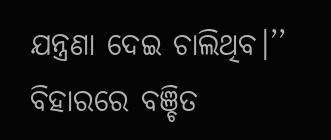ଯନ୍ତ୍ରଣା ଦେଇ ଚାଲିଥିବ।’’
ବିହାରରେ ବଞ୍ଚିତ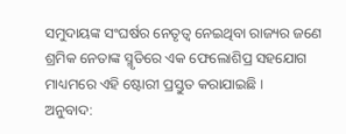ସମୁଦାୟଙ୍କ ସଂଘର୍ଷର ନେତୃତ୍ୱ ନେଇଥିବା ରାଜ୍ୟର ଜଣେ ଶ୍ରମିକ ନେତାଙ୍କ ସ୍ମୃତିରେ ଏକ ଫେଲୋଶିପ୍ର ସହଯୋଗ ମାଧ୍ୟମରେ ଏହି ଷ୍ଟୋରୀ ପ୍ରସ୍ତୁତ କରାଯାଇଛି ।
ଅନୁବାଦ: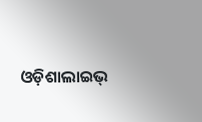ଓଡ଼ିଶାଲାଇଭ୍